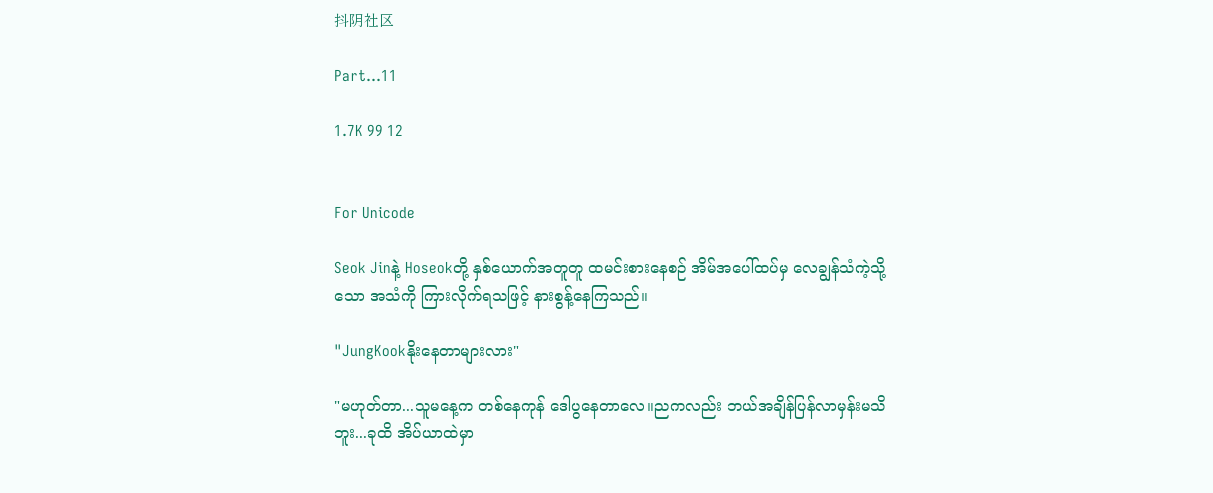抖阴社区

Part...11

1.7K 99 12


For Unicode

Seok Jinနဲ့ Hoseokတို့ နှစ်ယောက်အတူတူ ထမင်းစားနေစဉ် အိမ်အပေါ်ထပ်မှ လေချွန်သံကဲ့သို့သော အသံကို ကြားလိုက်ရသဖြင့် နားစွန့်နေကြသည်။

"JungKookနိုးနေတာများလား"

"မဟုတ်တာ...သူမနေ့က တစ်နေကုန် ဒေါပွနေတာလေ။ညကလည်း ဘယ်အချိန်ပြန်လာမှန်းမသိဘူး...ခုထိ အိပ်ယာထဲမှာ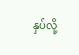နှပ်လို့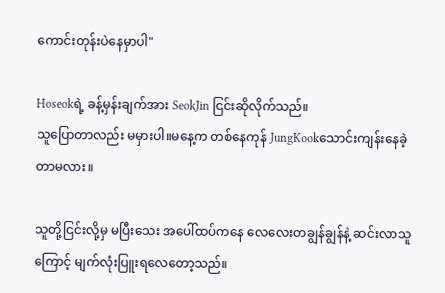ကောင်းတုန်းပဲနေမှာပါ"

Hoseokရဲ့ ခန့်မှန်းချက်အား SeokJin ငြင်းဆိုလိုက်သည်။
သူပြောတာလည်း မမှားပါ။မနေ့က တစ်နေကုန် JungKookသောင်းကျန်းနေခဲ့တာမလား။

သူတို့ငြင်းလို့မှ မပြီးသေး အပေါ်ထပ်ကနေ လေလေးတချွန်ချွန်နဲ့ ဆင်းလာသူကြောင့် မျက်လုံးပြူးရလေတော့သည်။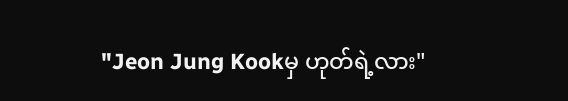"Jeon Jung Kookမှ ဟုတ်ရဲ့လား"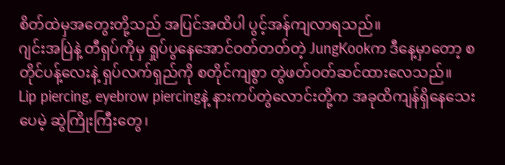စိတ်ထဲမှအတွေးတို့သည် အပြင်အထိပါ ပွင့်အန်ကျလာရသည်။
ဂျင်းအပြဲနဲ့ တီရှပ်ကိုမှ ရှုပ်ပွနေအောင်ဝတ်တတ်တဲ့ JungKookက ဒီနေ့မှာတော့ စတိုင်ပန့်လေးနဲ့ ရှပ်လက်ရှည်ကို စတိုင်ကျစွာ တွဲဖတ်ဝတ်ဆင်ထားလေသည်။
Lip piercing, eyebrow piercingနဲ့ နားကပ်တွဲလောင်းတို့က အခုထိကျန်ရှိနေသေးပေမဲ့ ဆွဲကြိုးကြီးတွေ၊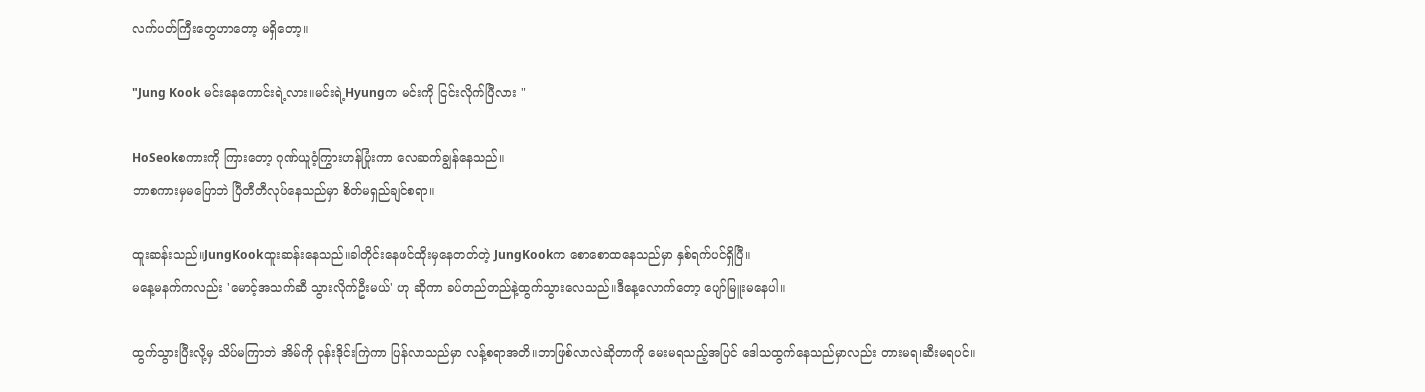လက်ပတ်ကြီးတွေဟာတော့ မရှိတော့။

"Jung Kook မင်းနေကောင်းရဲ့လား။မင်းရဲ့Hyungက မင်းကို ငြင်းလိုက်ပြီလား "

HoSeokစကားကို ကြားတော့ ဂုဏ်ယူဝံ့ကြွားဟန်ပြုံးကာ လေဆက်ချွန်နေသည်။
ဘာစကားမှမပြောဘဲ ပြီတီတီလုပ်နေသည်မှာ စိတ်မရှည်ချင်စရာ။

ထူးဆန်းသည်။JungKookထူးဆန်းနေသည်။ခါတိုင်းနေဖင်ထိုးမှနေတတ်တဲ့ JungKookက စောစောထနေသည်မှာ နှစ်ရက်ပင်ရှိပြီ။
မနေ့မနက်ကလည်း 'မောင့်အသက်ဆီ သွားလိုက်ဦးမယ်' ဟု ဆိုကာ ခပ်တည်တည်နဲ့ထွက်သွားလေသည်။ဒီနေ့လောက်တော့ ပျော်မြူးမနေပါ။

ထွက်သွားပြီးလို့မှ သိပ်မကြာဘဲ အိမ်ကို ဝုန်းဒိုင်းကြဲကာ ပြန်လာသည်မှာ လန့်စရာအတိ။ဘာဖြစ်လာလဲဆိုတာကို မေးမရသည့်အပြင် ဒေါသထွက်နေသည်မှာလည်း တားမရ၊ဆီးမရပင်။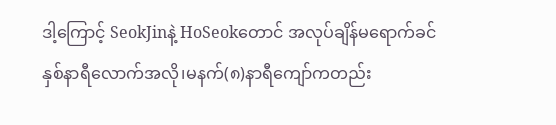ဒါ့ကြောင့် SeokJinနဲ့ HoSeokတောင် အလုပ်ချိန်မရောက်ခင် နှစ်နာရီလောက်အလို၊မနက်(၈)နာရီကျော်ကတည်း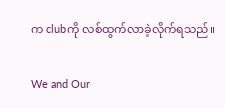က clubကို လစ်ထွက်လာခဲ့လိုက်ရသည်။

We and Our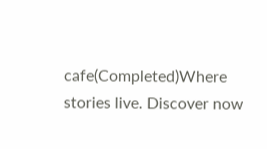cafe(Completed)Where stories live. Discover now